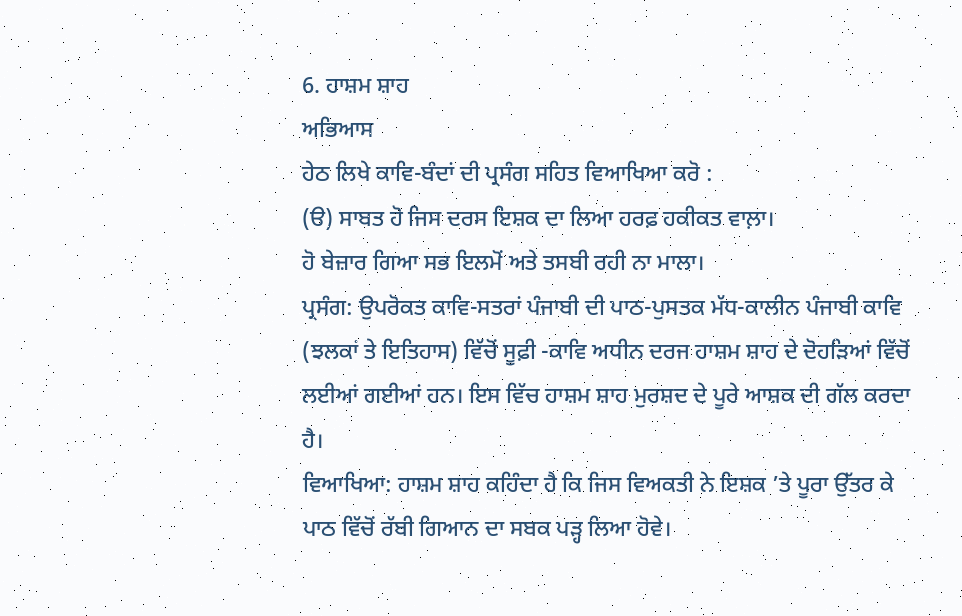6. ਹਾਸ਼ਮ ਸ਼ਾਹ
ਅਭਿਆਸ
ਹੇਠ ਲਿਖੇ ਕਾਵਿ-ਬੰਦਾਂ ਦੀ ਪ੍ਰਸੰਗ ਸਹਿਤ ਵਿਆਖਿਆ ਕਰੋ :
(ੳ) ਸਾਬਤ ਹੋ ਜਿਸ ਦਰਸ ਇਸ਼ਕ ਦਾ ਲਿਆ ਹਰਫ਼ ਹਕੀਕਤ ਵਾਲ਼ਾ।
ਹੋ ਬੇਜ਼ਾਰ ਗਿਆ ਸਭ ਇਲਮੋਂ ਅਤੇ ਤਸਬੀ ਰਹੀ ਨਾ ਮਾਲਾ।
ਪ੍ਰਸੰਗ: ਉਪਰੋਕਤ ਕਾਵਿ-ਸਤਰਾਂ ਪੰਜਾਬੀ ਦੀ ਪਾਠ-ਪੁਸਤਕ ਮੱਧ-ਕਾਲੀਨ ਪੰਜਾਬੀ ਕਾਵਿ (ਝਲਕਾਂ ਤੇ ਇਤਿਹਾਸ) ਵਿੱਚੋਂ ਸੂਫ਼ੀ -ਕਾਵਿ ਅਧੀਨ ਦਰਜ ਹਾਸ਼ਮ ਸ਼ਾਹ ਦੇ ਦੋਹੜਿਆਂ ਵਿੱਚੋਂ ਲਈਆਂ ਗਈਆਂ ਹਨ। ਇਸ ਵਿੱਚ ਹਾਸ਼ਮ ਸ਼ਾਹ ਮੁਰਸ਼ਦ ਦੇ ਪੂਰੇ ਆਸ਼ਕ ਦੀ ਗੱਲ ਕਰਦਾ ਹੈ।
ਵਿਆਖਿਆ: ਹਾਸ਼ਮ ਸ਼ਾਹ ਕਹਿੰਦਾ ਹੈ ਕਿ ਜਿਸ ਵਿਅਕਤੀ ਨੇ ਇਸ਼ਕ ’ਤੇ ਪੂਰਾ ਉੱਤਰ ਕੇ ਪਾਠ ਵਿੱਚੋਂ ਰੱਬੀ ਗਿਆਨ ਦਾ ਸਬਕ ਪੜ੍ਹ ਲਿਆ ਹੋਵੇ।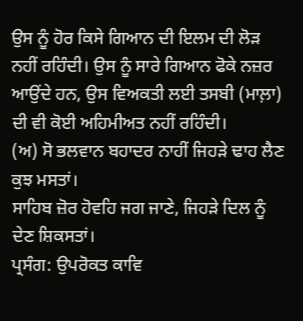ਉਸ ਨੂੰ ਹੋਰ ਕਿਸੇ ਗਿਆਨ ਦੀ ਇਲਮ ਦੀ ਲੋੜ ਨਹੀਂ ਰਹਿੰਦੀ। ਉਸ ਨੂੰ ਸਾਰੇ ਗਿਆਨ ਫੋਕੇ ਨਜ਼ਰ ਆਉਂਦੇ ਹਨ, ਉਸ ਵਿਅਕਤੀ ਲਈ ਤਸਬੀ (ਮਾਲ਼ਾ) ਦੀ ਵੀ ਕੋਈ ਅਹਿਮੀਅਤ ਨਹੀਂ ਰਹਿੰਦੀ।
(ਅ) ਸੋ ਭਲਵਾਨ ਬਹਾਦਰ ਨਾਹੀਂ ਜਿਹੜੇ ਢਾਹ ਲੈਣ ਕੁਝ ਮਸਤਾਂ।
ਸਾਹਿਬ ਜ਼ੋਰ ਹੋਵਹਿ ਜਗ ਜਾਣੇ, ਜਿਹੜੇ ਦਿਲ ਨੂੰ ਦੇਣ ਸ਼ਿਕਸਤਾਂ।
ਪ੍ਰਸੰਗ: ਉਪਰੋਕਤ ਕਾਵਿ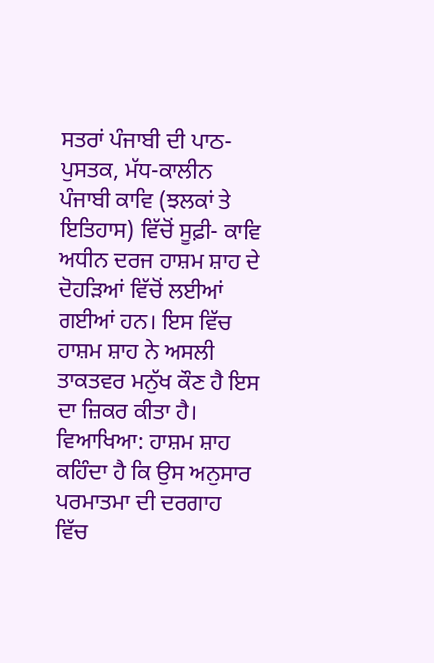ਸਤਰਾਂ ਪੰਜਾਬੀ ਦੀ ਪਾਠ-ਪੁਸਤਕ, ਮੱਧ-ਕਾਲੀਨ ਪੰਜਾਬੀ ਕਾਵਿ (ਝਲਕਾਂ ਤੇ ਇਤਿਹਾਸ) ਵਿੱਚੋਂ ਸੂਫ਼ੀ- ਕਾਵਿ ਅਧੀਨ ਦਰਜ ਹਾਸ਼ਮ ਸ਼ਾਹ ਦੇ ਦੋਹੜਿਆਂ ਵਿੱਚੋਂ ਲਈਆਂ ਗਈਆਂ ਹਨ। ਇਸ ਵਿੱਚ ਹਾਸ਼ਮ ਸ਼ਾਹ ਨੇ ਅਸਲੀ ਤਾਕਤਵਰ ਮਨੁੱਖ ਕੌਣ ਹੈ ਇਸ ਦਾ ਜ਼ਿਕਰ ਕੀਤਾ ਹੈ।
ਵਿਆਖਿਆ: ਹਾਸ਼ਮ ਸ਼ਾਹ ਕਹਿੰਦਾ ਹੈ ਕਿ ਉਸ ਅਨੁਸਾਰ ਪਰਮਾਤਮਾ ਦੀ ਦਰਗਾਹ ਵਿੱਚ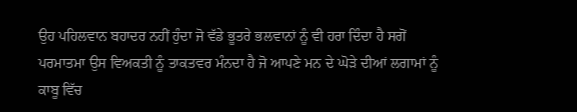ਉਹ ਪਹਿਲਵਾਨ ਬਹਾਦਰ ਨਹੀਂ ਹੁੰਦਾ ਜੋ ਵੱਡੇ ਭੂਤਰੇ ਭਲਵਾਨਾਂ ਨੂੰ ਵੀ ਹਰਾ ਦਿੰਦਾ ਹੈ ਸਗੋਂ ਪਰਮਾਤਮਾ ਉਸ ਵਿਅਕਤੀ ਨੂੰ ਤਾਕਤਵਰ ਮੰਨਦਾ ਹੈ ਜੋ ਆਪਣੇ ਮਨ ਦੇ ਘੋੜੇ ਦੀਆਂ ਲਗਾਮਾਂ ਨੂੰ ਕਾਬੂ ਵਿੱਚ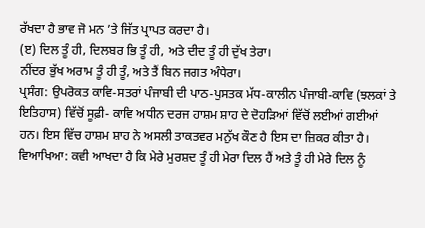ਰੱਖਦਾ ਹੈ ਭਾਵ ਜੋ ਮਨ ’ਤੇ ਜਿੱਤ ਪ੍ਰਾਪਤ ਕਰਦਾ ਹੈ।
(ੲ) ਦਿਲ ਤੂੰ ਹੀ, ਦਿਲਬਰ ਭਿ ਤੂੰ ਹੀ, ਅਤੇ ਦੀਦ ਤੂੰ ਹੀ ਦੁੱਖ ਤੇਰਾ।
ਨੀਂਦਰ ਭੁੱਖ ਅਰਾਮ ਤੂੰ ਹੀ ਤੂੰ, ਅਤੇ ਤੈਂ ਬਿਨ ਜਗਤ ਅੰਧੇਰਾ।
ਪ੍ਰਸੰਗ: ਉਪਰੋਕਤ ਕਾਵਿ-ਸਤਰਾਂ ਪੰਜਾਬੀ ਦੀ ਪਾਠ-ਪੁਸਤਕ ਮੱਧ-ਕਾਲੀਨ ਪੰਜਾਬੀ-ਕਾਵਿ (ਝਲਕਾਂ ਤੇ ਇਤਿਹਾਸ) ਵਿੱਚੋਂ ਸੂਫ਼ੀ- ਕਾਵਿ ਅਧੀਨ ਦਰਜ ਹਾਸ਼ਮ ਸ਼ਾਹ ਦੇ ਦੋਹੜਿਆਂ ਵਿੱਚੋਂ ਲਈਆਂ ਗਈਆਂ ਹਨ। ਇਸ ਵਿੱਚ ਹਾਸ਼ਮ ਸ਼ਾਹ ਨੇ ਅਸਲੀ ਤਾਕਤਵਰ ਮਨੁੱਖ ਕੌਣ ਹੈ ਇਸ ਦਾ ਜ਼ਿਕਰ ਕੀਤਾ ਹੈ।
ਵਿਆਖਿਆ: ਕਵੀ ਆਖਦਾ ਹੈ ਕਿ ਮੇਰੇ ਮੁਰਸ਼ਦ ਤੂੰ ਹੀ ਮੇਰਾ ਦਿਲ ਹੈਂ ਅਤੇ ਤੂੰ ਹੀ ਮੇਰੇ ਦਿਲ ਨੂੰ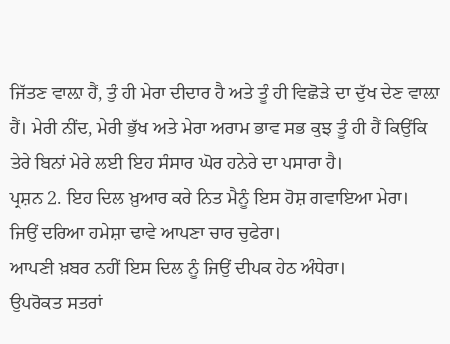ਜਿੱਤਣ ਵਾਲ਼ਾ ਹੈਂ, ਤੁੰ ਹੀ ਮੇਰਾ ਦੀਦਾਰ ਹੈ ਅਤੇ ਤੂੰ ਹੀ ਵਿਛੋੜੇ ਦਾ ਦੁੱਖ ਦੇਣ ਵਾਲ਼ਾ ਹੈਂ। ਮੇਰੀ ਨੀਂਦ, ਮੇਰੀ ਭੁੱਖ ਅਤੇ ਮੇਰਾ ਅਰਾਮ ਭਾਵ ਸਭ ਕੁਝ ਤੂੰ ਹੀ ਹੈਂ ਕਿਉਂਕਿ ਤੇਰੇ ਬਿਨਾਂ ਮੇਰੇ ਲਈ ਇਹ ਸੰਸਾਰ ਘੋਰ ਹਨੇਰੇ ਦਾ ਪਸਾਰਾ ਹੈ।
ਪ੍ਰਸ਼ਨ 2. ਇਹ ਦਿਲ ਖ਼ੁਆਰ ਕਰੇ ਨਿਤ ਮੈਨੂੰ ਇਸ ਹੋਸ਼ ਗਵਾਇਆ ਮੇਰਾ।
ਜਿਉਂ ਦਰਿਆ ਹਮੇਸ਼ਾ ਢਾਵੇ ਆਪਣਾ ਚਾਰ ਚੁਫੇਰਾ।
ਆਪਣੀ ਖ਼ਬਰ ਨਹੀਂ ਇਸ ਦਿਲ ਨੂੰ ਜਿਉਂ ਦੀਪਕ ਹੇਠ ਅੰਧੇਰਾ।
ਉਪਰੋਕਤ ਸਤਰਾਂ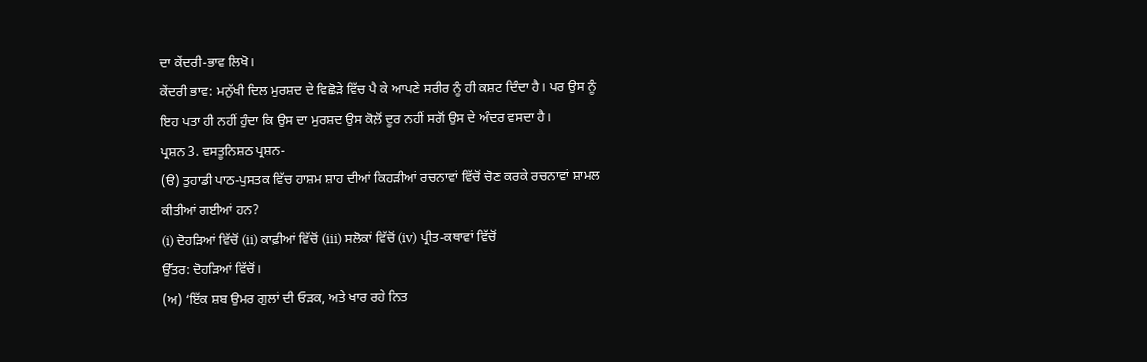ਦਾ ਕੇਂਦਰੀ-ਭਾਵ ਲਿਖੋ।
ਕੇਂਦਰੀ ਭਾਵ: ਮਨੁੱਖੀ ਦਿਲ ਮੁਰਸ਼ਦ ਦੇ ਵਿਛੋੜੇ ਵਿੱਚ ਪੈ ਕੇ ਆਪਣੇ ਸਰੀਰ ਨੂੰ ਹੀ ਕਸ਼ਟ ਦਿੰਦਾ ਹੈ। ਪਰ ਉਸ ਨੂੰ ਇਹ ਪਤਾ ਹੀ ਨਹੀਂ ਹੁੰਦਾ ਕਿ ਉਸ ਦਾ ਮੁਰਸ਼ਦ ਉਸ ਕੋਲ਼ੋਂ ਦੂਰ ਨਹੀਂ ਸਗੋਂ ਉਸ ਦੇ ਅੰਦਰ ਵਸਦਾ ਹੈ।
ਪ੍ਰਸ਼ਨ 3. ਵਸਤੂਨਿਸ਼ਠ ਪ੍ਰਸ਼ਨ-
(ੳ) ਤੁਹਾਡੀ ਪਾਠ-ਪੁਸਤਕ ਵਿੱਚ ਹਾਸ਼ਮ ਸ਼ਾਹ ਦੀਆਂ ਕਿਹੜੀਆਂ ਰਚਨਾਵਾਂ ਵਿੱਚੋਂ ਚੋਣ ਕਰਕੇ ਰਚਨਾਵਾਂ ਸ਼ਾਮਲ ਕੀਤੀਆਂ ਗਈਆਂ ਹਨ?
(i) ਦੋਹੜਿਆਂ ਵਿੱਚੋਂ (ii) ਕਾਫ਼ੀਆਂ ਵਿੱਚੋਂ (iii) ਸਲੋਕਾਂ ਵਿੱਚੋਂ (iv) ਪ੍ਰੀਤ-ਕਥਾਵਾਂ ਵਿੱਚੋਂ
ਉੱਤਰ: ਦੋਹੜਿਆਂ ਵਿੱਚੋਂ।
(ਅ) ‘ਇੱਕ ਸ਼ਬ ਉਮਰ ਗੁਲਾਂ ਦੀ ਓੜਕ, ਅਤੇ ਖਾਰ ਰਹੇ ਨਿਤ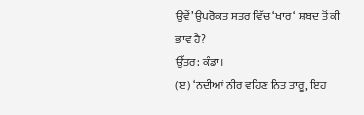ਉਵੇਂ’ ਉਪਰੋਕਤ ਸਤਰ ਵਿੱਚ ‘ਖਾਰ‘ ਸ਼ਬਦ ਤੋਂ ਕੀ ਭਾਵ ਹੈ?
ਉੱਤਰ: ਕੰਡਾ।
(ੲ) ‘ਨਦੀਆਂ ਨੀਰ ਵਹਿਣ ਨਿਤ ਤਾਰੂ, ਇਹ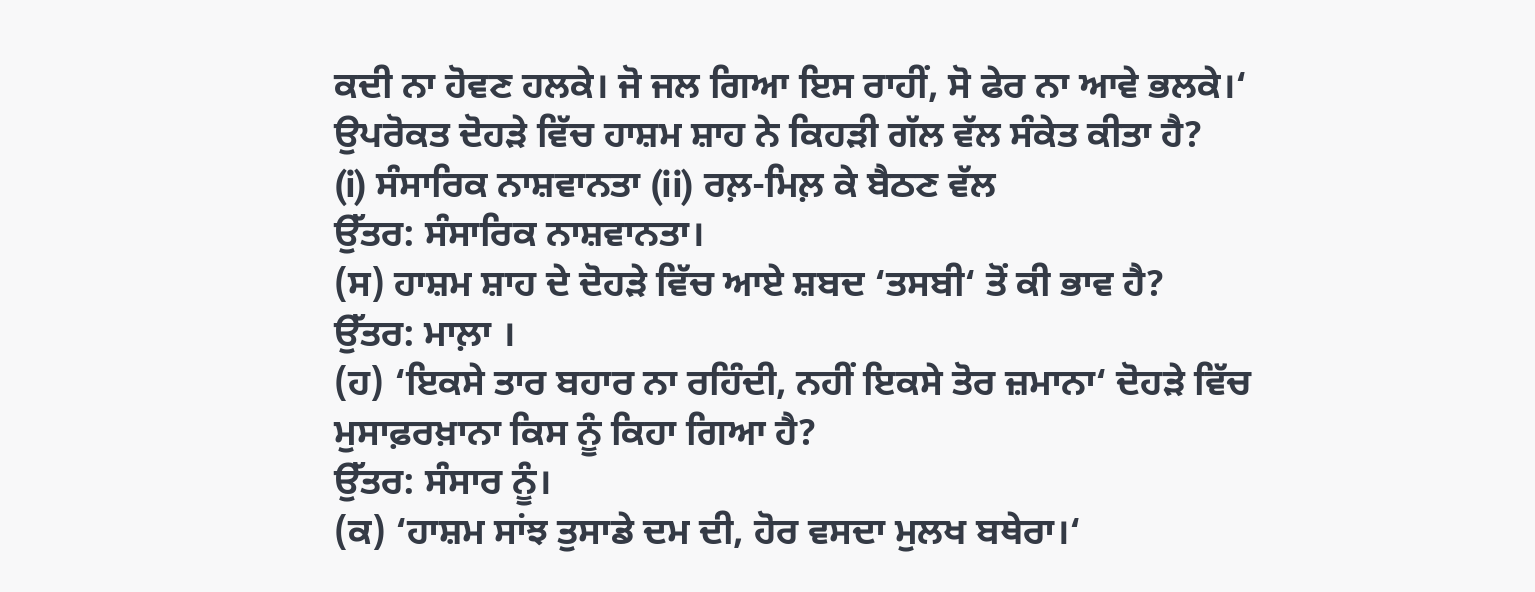ਕਦੀ ਨਾ ਹੋਵਣ ਹਲਕੇ। ਜੋ ਜਲ ਗਿਆ ਇਸ ਰਾਹੀਂ, ਸੋ ਫੇਰ ਨਾ ਆਵੇ ਭਲਕੇ।‘
ਉਪਰੋਕਤ ਦੋਹੜੇ ਵਿੱਚ ਹਾਸ਼ਮ ਸ਼ਾਹ ਨੇ ਕਿਹੜੀ ਗੱਲ ਵੱਲ ਸੰਕੇਤ ਕੀਤਾ ਹੈ?
(i) ਸੰਸਾਰਿਕ ਨਾਸ਼ਵਾਨਤਾ (ii) ਰਲ਼-ਮਿਲ਼ ਕੇ ਬੈਠਣ ਵੱਲ
ਉੱਤਰ: ਸੰਸਾਰਿਕ ਨਾਸ਼ਵਾਨਤਾ।
(ਸ) ਹਾਸ਼ਮ ਸ਼ਾਹ ਦੇ ਦੋਹੜੇ ਵਿੱਚ ਆਏ ਸ਼ਬਦ ‘ਤਸਬੀ‘ ਤੋਂ ਕੀ ਭਾਵ ਹੈ?
ਉੱਤਰ: ਮਾਲ਼ਾ ।
(ਹ) ‘ਇਕਸੇ ਤਾਰ ਬਹਾਰ ਨਾ ਰਹਿੰਦੀ, ਨਹੀਂ ਇਕਸੇ ਤੋਰ ਜ਼ਮਾਨਾ‘ ਦੋਹੜੇ ਵਿੱਚ ਮੁਸਾਫ਼ਰਖ਼ਾਨਾ ਕਿਸ ਨੂੰ ਕਿਹਾ ਗਿਆ ਹੈ?
ਉੱਤਰ: ਸੰਸਾਰ ਨੂੰ।
(ਕ) ‘ਹਾਸ਼ਮ ਸਾਂਝ ਤੁਸਾਡੇ ਦਮ ਦੀ, ਹੋਰ ਵਸਦਾ ਮੁਲਖ ਬਥੇਰਾ।‘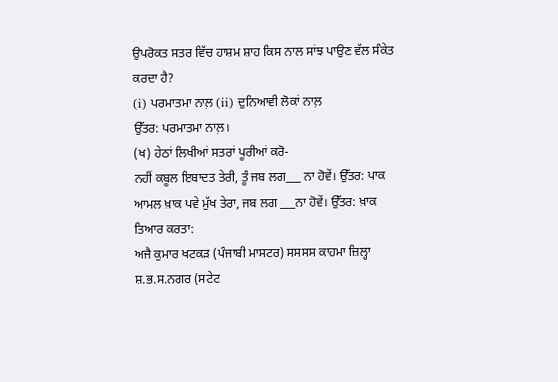ਉਪਰੋਕਤ ਸਤਰ ਵਿੱਚ ਹਾਸ਼ਮ ਸ਼ਾਹ ਕਿਸ ਨਾਲ ਸਾਂਝ ਪਾਉਣ ਵੱਲ ਸੰਕੇਤ ਕਰਦਾ ਹੈ?
(i) ਪਰਮਾਤਮਾ ਨਾਲ਼ (ii) ਦੁਨਿਆਵੀ ਲੋਕਾਂ ਨਾਲ਼
ਉੱਤਰ: ਪਰਮਾਤਮਾ ਨਾਲ਼।
(ਖ) ਹੇਠਾਂ ਲਿਖੀਆਂ ਸਤਰਾਂ ਪੂਰੀਆਂ ਕਰੋ-
ਨਹੀਂ ਕਬੂਲ ਇਬਾਦਤ ਤੇਰੀ, ਤੂੰ ਜਬ ਲਗ___ ਨਾ ਹੋਵੇਂ। ਉੱਤਰ: ਪਾਕ
ਆਮਲ ਖ਼ਾਕ ਪਵੇ ਮੁੱਖ ਤੇਰਾ, ਜਬ ਲਗ ___ਨਾ ਹੋਵੇਂ। ਉੱਤਰ: ਖ਼ਾਕ
ਤਿਆਰ ਕਰਤਾ:
ਅਜੈ ਕੁਮਾਰ ਖਟਕੜ (ਪੰਜਾਬੀ ਮਾਸਟਰ) ਸਸਸਸ ਕਾਹਮਾ ਜ਼ਿਲ੍ਹਾ ਸ਼.ਭ.ਸ.ਨਗਰ (ਸਟੇਟ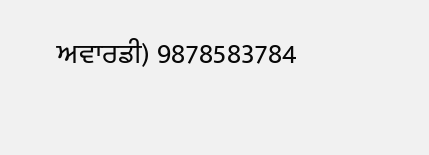ਅਵਾਰਡੀ) 9878583784